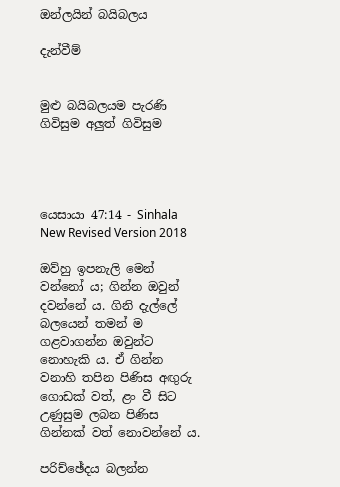ඔන්ලයින් බයිබලය

දැන්වීම්


මුළු බයිබලයම පැරණි ගිවිසුම අලුත් ගිවිසුම




යෙසායා 47:14 - Sinhala New Revised Version 2018

ඔව්හු ඉපනැලි මෙන් වන්නෝ ය; ගින්න ඔවුන් දවන්නේ ය. ගිනි දැල්ලේ බලයෙන් තමන් ම ගළවාගන්න ඔවුන්ට නොහැකි ය. ඒ ගින්න වනාහි තපින පිණිස අඟුරු ගොඩක් වත්, ළං වී සිට උණුසුම ලබන පිණිස ගින්නක් වත් නොවන්නේ ය.

පරිච්ඡේදය බලන්න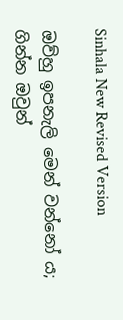Sinhala New Revised Version

ඔව්හු ඉපනැලි මෙන් වන්නෝ ය; ගින්න ඔවුන්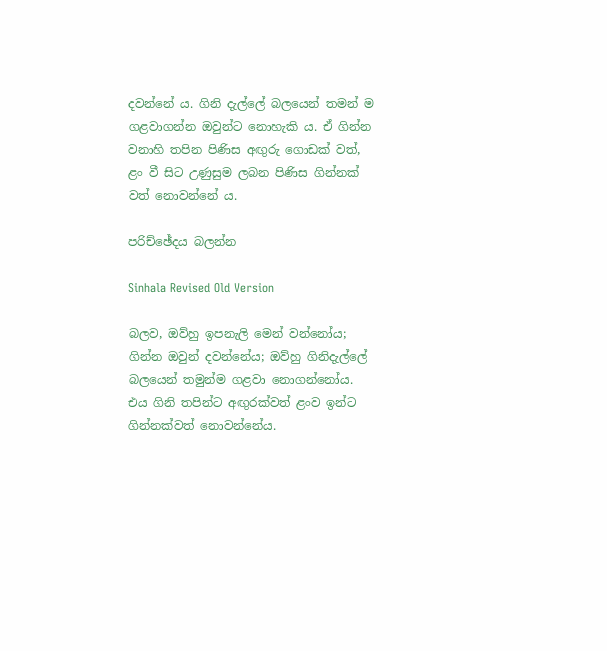දවන්නේ ය. ගිනි දැල්ලේ බලයෙන් තමන් ම ගළවාගන්න ඔවුන්ට නොහැකි ය. ඒ ගින්න වනාහි තපින පිණිස අඟුරු ගොඩක් වත්, ළං වී සිට උණුසුම ලබන පිණිස ගින්නක් වත් නොවන්නේ ය.

පරිච්ඡේදය බලන්න

Sinhala Revised Old Version

බලව, ඔව්හු ඉපනැලි මෙන් වන්නෝය; ගින්න ඔවුන් දවන්නේය; ඔව්හු ගිනිදැල්ලේ බලයෙන් තමුන්ම ගළවා නොගන්නෝය. එය ගිනි තපින්ට අඟුරක්වත් ළංව ඉන්ට ගින්නක්වත් නොවන්නේය.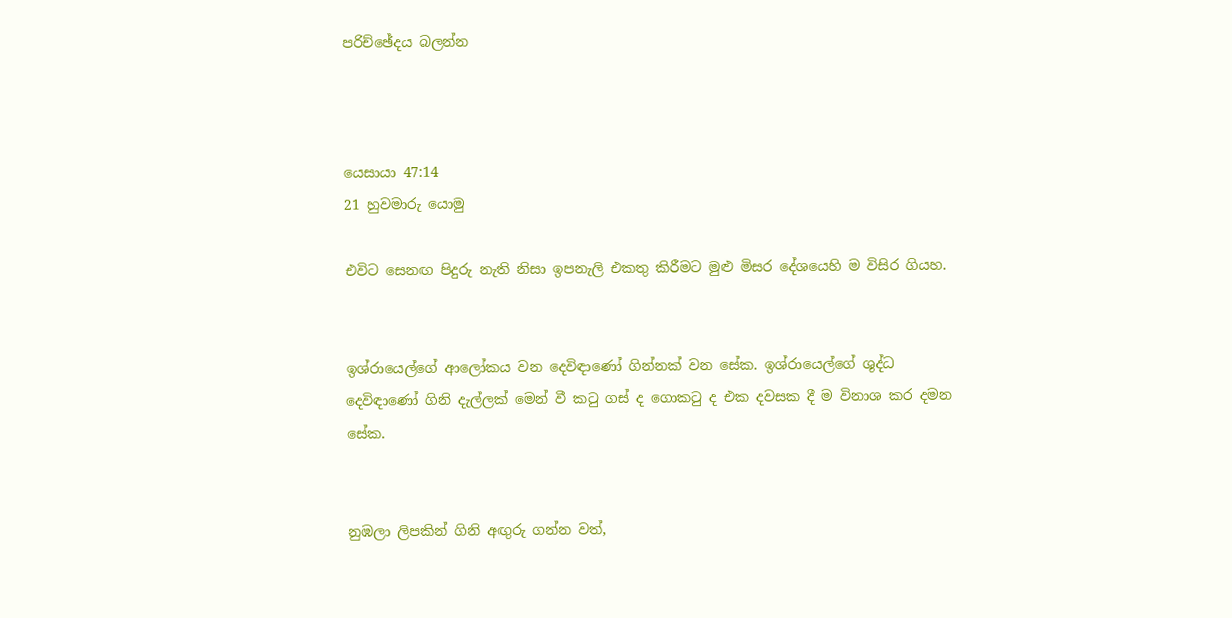පරිච්ඡේදය බලන්න



යෙසායා 47:14
21 හුවමාරු යොමු

එවිට සෙනඟ පිදුරු නැති නිසා ඉපනැලි එකතු කිරීමට මුළු මිසර දේශයෙහි ම විසිර ගියහ.


ඉශ්රායෙල්ගේ ආලෝකය වන දෙවිඳාණෝ ගින්නක් වන සේක. ඉශ්රායෙල්ගේ ශුද්ධ දෙවිඳාණෝ ගිනි දැල්ලක් මෙන් වී කටු ගස් ද ගොකටු ද එක දවසක දී ම විනාශ කර දමන සේක.


නුඹලා ලිපකින් ගිනි අඟුරු ගන්න වත්,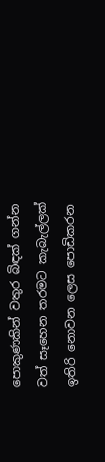පොකුණකින් වතුර බිඳක් ගන්න වත් සෑහෙන තරමට කැබැල්ලක් ඉතිරි නොවන ලෙස පොඩිකරන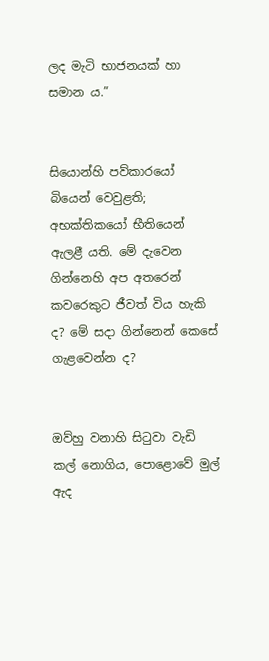ලද මැටි භාජනයක් හා සමාන ය.”


සියොන්හි පව්කාරයෝ බියෙන් වෙවුළති; අභක්තිකයෝ භීතියෙන් ඇලළී යති. මේ දැවෙන ගින්නෙහි අප අතරෙන් කවරෙකුට ජීවත් විය හැකි ද? මේ සදා ගින්නෙන් කෙසේ ගැළවෙන්න ද?


ඔව්හු වනාහි සිටුවා වැඩි කල් නොගිය, පොළොවේ මුල් ඇද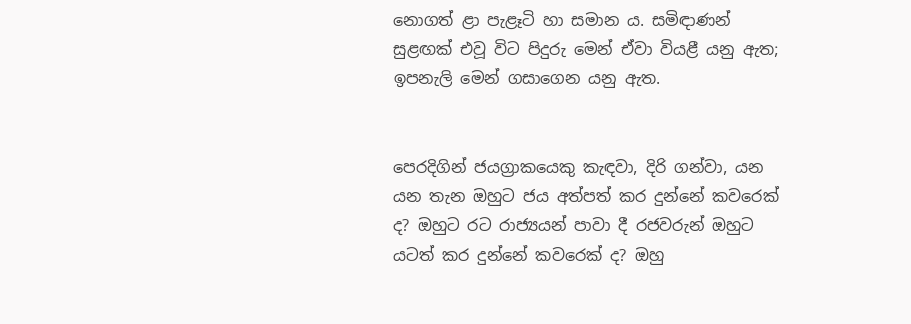නොගත් ළා පැළෑටි හා සමාන ය. සමිඳාණන් සුළඟක් එවූ විට පිදුරු මෙන් ඒවා වියළී යනු ඇත; ඉපනැලි මෙන් ගසාගෙන යනු ඇත.


පෙරදිගින් ජයග්‍රාකයෙකු කැඳවා, දිරි ගන්වා, යන යන තැන ඔහුට ජය අත්පත් කර දුන්නේ කවරෙක් ද? ඔහුට රට රාජ්‍යයන් පාවා දී රජවරුන් ඔහුට යටත් කර දුන්නේ කවරෙක් ද? ඔහු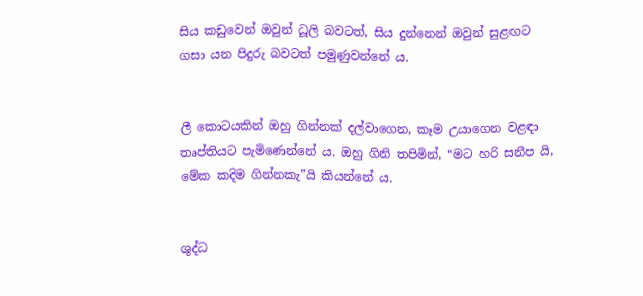සිය කඩුවෙන් ඔවුන් ධූලි බවටත්, සිය දුන්නෙන් ඔවුන් සුළඟට ගසා යන පිදුරු බවටත් පමුණුවන්නේ ය.


ලී කොටයකින් ඔහු ගින්නක් දල්වාගෙන, කෑම උයාගෙන වළඳා තෘප්තියට පැමිණෙන්නේ ය. ඔහු ගිනි තපිමින්, “මට හරි සනීප යි, මේක කදිම ගින්නකැ”යි කියන්නේ ය.


ශුද්ධ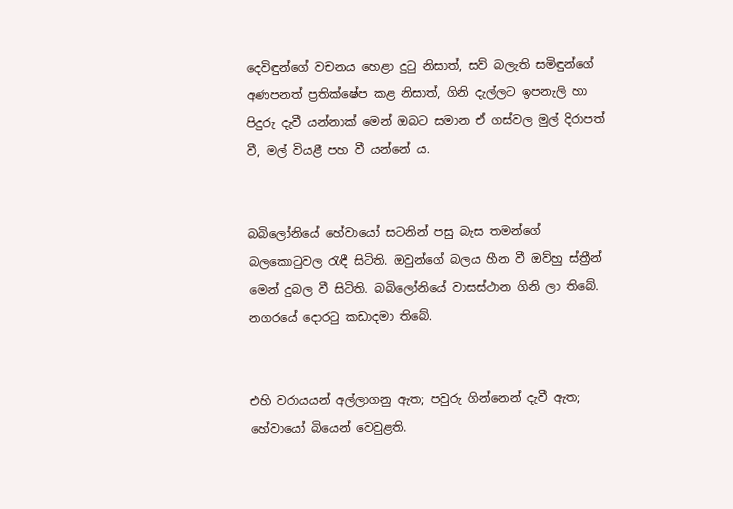දෙවිඳුන්ගේ වචනය හෙළා දුටු නිසාත්, සව් බලැති සමිඳුන්ගේ අණපනත් ප්‍රතික්ෂේප කළ නිසාත්, ගිනි දැල්ලට ඉපනැලි හා පිදුරු දැවී යන්නාක් මෙන් ඔබට සමාන ඒ ගස්වල මුල් දිරාපත් වී, මල් වියළී පහ වී යන්නේ ය.


බබිලෝනියේ හේවායෝ සටනින් පසු බැස තමන්ගේ බලකොටුවල රැඳී සිටිති. ඔවුන්ගේ බලය හීන වී ඔව්හු ස්ත්‍රීන් මෙන් දුබල වී සිටිති. බබිලෝනියේ වාසස්ථාන ගිනි ලා තිබේ. නගරයේ දොරටු කඩාදමා තිබේ.


එහි වරායයන් අල්ලාගනු ඇත; පවුරු ගින්නෙන් දැවී ඇත; හේවායෝ බියෙන් වෙවුළති.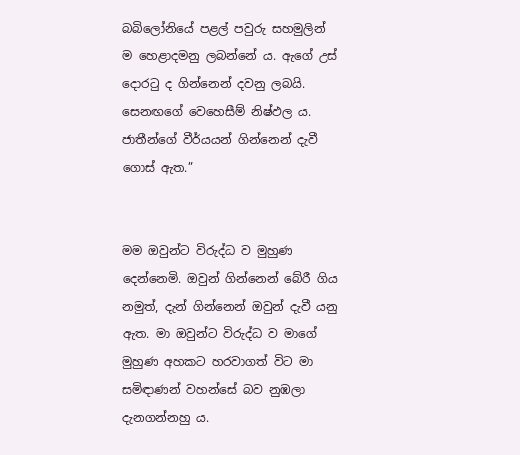බබිලෝනියේ පළල් පවුරු සහමුලින් ම හෙළාදමනු ලබන්නේ ය. ඇගේ උස් දොරටු ද ගින්නෙන් දවනු ලබයි. සෙනඟගේ වෙහෙසීම් නිෂ්ඵල ය. ජාතීන්ගේ වීර්යයන් ගින්නෙන් දැවී ගොස් ඇත.”


මම ඔවුන්ට විරුද්ධ ව මුහුණ දෙන්නෙමි. ඔවුන් ගින්නෙන් බේරී ගිය නමුත්, දැන් ගින්නෙන් ඔවුන් දැවී යනු ඇත. මා ඔවුන්ට විරුද්ධ ව මාගේ මුහුණ අහකට හරවාගත් විට මා සමිඳාණන් වහන්සේ බව නුඹලා දැනගන්නහු ය.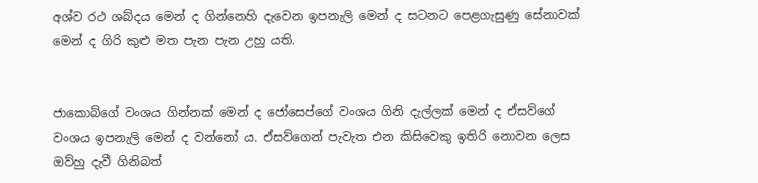අශ්ව රථ ශබ්දය මෙන් ද ගින්නෙහි දැවෙන ඉපනැලි මෙන් ද සටනට පෙළගැසුණු සේනාවක් මෙන් ද ගිරි කුළු මත පැන පැන උහු යති.


ජාකොබ්ගේ වංශය ගින්නක් මෙන් ද ජෝසෙප්ගේ වංශය ගිනි දැල්ලක් මෙන් ද ඒසව්ගේ වංශය ඉපනැලි මෙන් ද වන්නෝ ය. ඒසව්ගෙන් පැවැත එන කිසිවෙකු ඉතිරි නොවන ලෙස ඔව්හු දැවී ගිනිබත්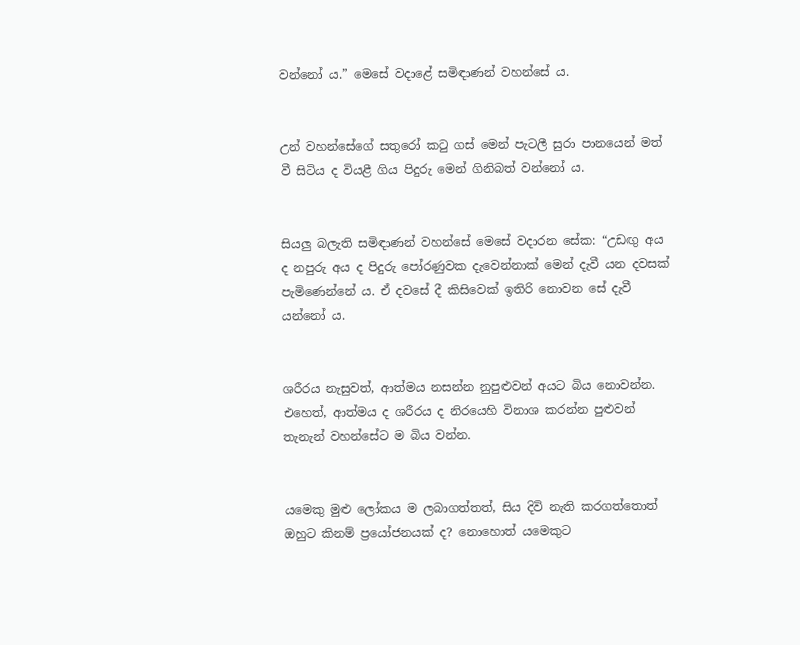වන්නෝ ය.” මෙසේ වදාළේ සමිඳාණන් වහන්සේ ය.


උන් වහන්සේගේ සතුරෝ කටු ගස් මෙන් පැටලී සුරා පානයෙන් මත් වී සිටිය ද වියළී ගිය පිදුරු මෙන් ගිනිබත් වන්නෝ ය.


සියලු බලැති සමිඳාණන් වහන්සේ මෙසේ වදාරන සේක: “උඩඟු අය ද නපුරු අය ද පිදුරු පෝරණුවක දැවෙන්නාක් මෙන් දැවී යන දවසක් පැමිණෙන්නේ ය. ඒ දවසේ දී කිසිවෙක් ඉතිරි නොවන සේ දැවී යන්නෝ ය.


ශරීරය නැසුවත්, ආත්මය නසන්න නුපුළුවන් අයට බිය නොවන්න. එහෙත්, ආත්මය ද ශරීරය ද නිරයෙහි විනාශ කරන්න පුළුවන් තැනැන් වහන්සේට ම බිය වන්න.


යමෙකු මුළු ලෝකය ම ලබාගත්තත්, සිය දිවි නැති කරගත්තොත් ඔහුට කිනම් ප්‍රයෝජනයක් ද? නොහොත් යමෙකුට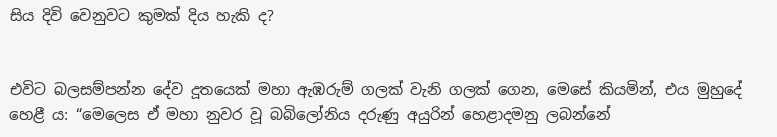සිය දිවි වෙනුවට කුමක් දිය හැකි ද?


එවිට බලසම්පන්න දේව දූතයෙක් මහා ඇඹරුම් ගලක් වැනි ගලක් ගෙන, මෙසේ කියමින්, එය මුහුදේ හෙළී ය: “මෙලෙස ඒ මහා නුවර වූ බබිලෝනිය දරුණු අයුරින් හෙළාදමනු ලබන්නේ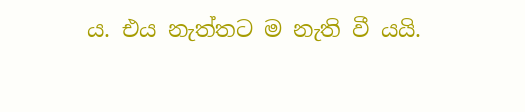ය. එය නැත්තට ම නැති වී යයි.